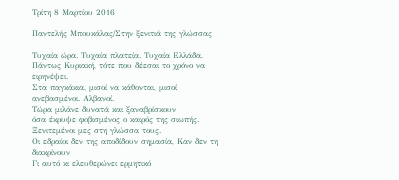Τρίτη 8 Μαρτίου 2016

Παντελής Μπουκάλας/Στην ξενιτιά της γλώσσας

Τυχαία ώρα. Τυχαία πλατεία. Τυχαία Ελλάδα.
Πάντως Κυριακή, τότε που δέεσαι το χρόνο να ειρηνέψει.
Στα παγκάκια, μισοί να κάθονται, μισοί ανεβασμένοι. Αλβανοί.
Τώρα μιλάνε δυνατά και ξαναβρίσκουν
όσα έκρυψε φοβισμένος ο καιρός της σιωπής.
Ξενιτεμένοι μες στη γλώσσα τους.
Οι εδραίοι δεν της αποδίδουν σημασία, Καν δεν τη διακρίνουν
Γι αυτό κι ελευθερώνει ερμητικό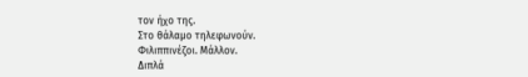τον ήχο της.
Στο θάλαμο τηλεφωνούν.
Φιλιππινέζοι. Μάλλον.
Διπλά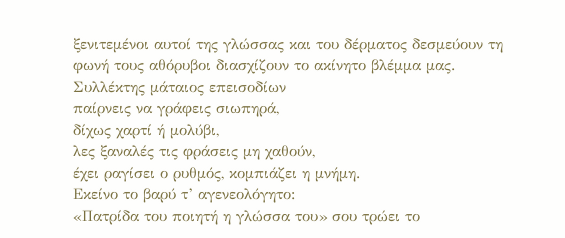ξενιτεμένοι αυτοί της γλώσσας και του δέρματος δεσμεύουν τη φωνή τους αθόρυβοι διασχίζουν το ακίνητο βλέμμα μας.
Συλλέκτης μάταιος επεισοδίων
παίρνεις να γράφεις σιωπηρά,
δίχως χαρτί ή μολύβι,
λες ξαναλές τις φράσεις μη χαθούν,
έχει ραγίσει ο ρυθμός, κομπιάζει η μνήμη.
Εκείνο το βαρύ τ’ αγενεολόγητο:
«Πατρίδα του ποιητή η γλώσσα του» σου τρώει το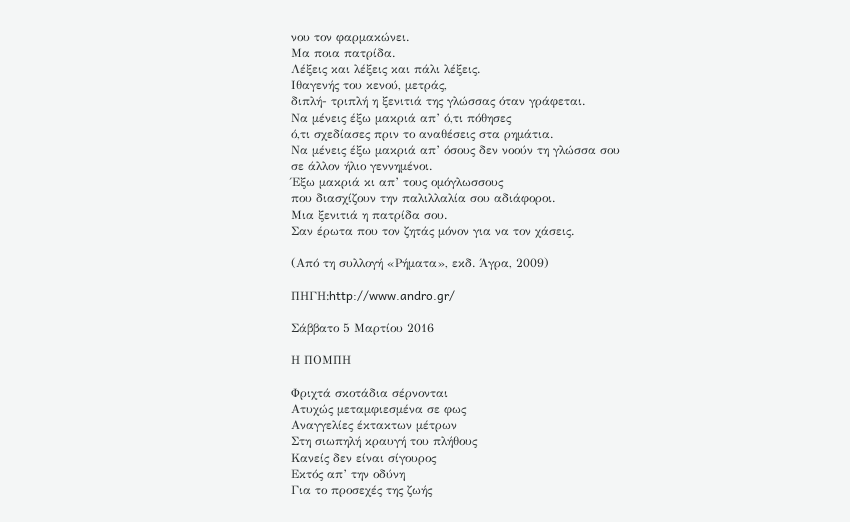νου τον φαρμακώνει.
Μα ποια πατρίδα.
Λέξεις και λέξεις και πάλι λέξεις.
Ιθαγενής του κενού, μετράς,
διπλή- τριπλή η ξενιτιά της γλώσσας όταν γράφεται.
Να μένεις έξω μακριά απ’ ό,τι πόθησες
ό,τι σχεδίασες πριν το αναθέσεις στα ρημάτια.
Να μένεις έξω μακριά απ’ όσους δεν νοούν τη γλώσσα σου
σε άλλον ήλιο γεννημένοι.
Έξω μακριά κι απ’ τους ομόγλωσσους
που διασχίζουν την παλιλλαλία σου αδιάφοροι.
Μια ξενιτιά η πατρίδα σου.
Σαν έρωτα που τον ζητάς μόνον για να τον χάσεις.

(Από τη συλλογή «Ρήματα», εκδ. Άγρα, 2009)

ΠΗΓΗ:http://www.andro.gr/

Σάββατο 5 Μαρτίου 2016

Η ΠΟΜΠΗ

Φριχτά σκοτάδια σέρνονται
Ατυχώς μεταμφιεσμένα σε φως
Αναγγελίες έκτακτων μέτρων
Στη σιωπηλή κραυγή του πλήθους
Κανείς δεν είναι σίγουρος
Εκτός απ’ την οδύνη
Για το προσεχές της ζωής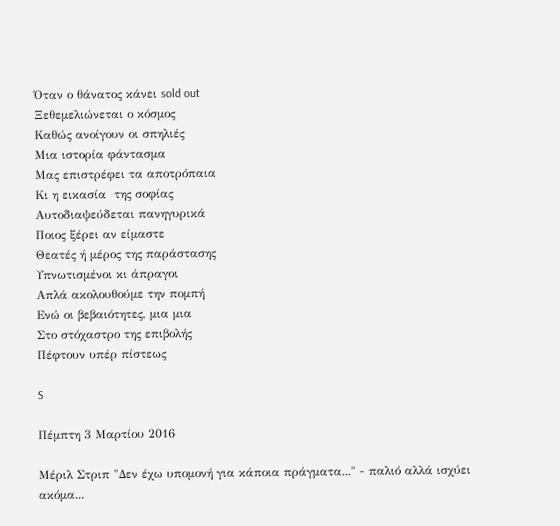Όταν ο θάνατος κάνει sold out
Ξεθεμελιώνεται ο κόσμος
Καθώς ανοίγουν οι σπηλιές
Μια ιστορία φάντασμα
Μας επιστρέφει τα αποτρόπαια
Κι η εικασία  της σοφίας
Αυτοδιαψεύδεται πανηγυρικά
Ποιος ξέρει αν είμαστε
Θεατές ή μέρος της παράστασης
Υπνωτισμένοι κι άπραγοι
Απλά ακολουθούμε την πομπή
Ενώ οι βεβαιότητες, μια μια
Στο στόχαστρο της επιβολής
Πέφτουν υπέρ πίστεως

S

Πέμπτη 3 Μαρτίου 2016

Μέριλ Στριπ "Δεν έχω υπομονή για κάποια πράγματα..." - παλιό αλλά ισχύει ακόμα...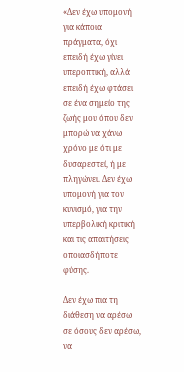«Δεν έχω υπομονή για κάποια πράγματα, όχι επειδή έχω γίνει υπεροπτική, αλλά επειδή έχω φτάσει σε ένα σημείο της ζωής μου όπου δεν μπορώ να χάνω χρόνο με ότι με δυσαρεστεί, ή με πληγώνει. Δεν έχω υπομονή για τον κυνισμό, για την υπερβολική κριτική και τις απαιτήσεις οποιασδήποτε φύσης.

Δεν έχω πια τη διάθεση να αρέσω σε όσους δεν αρέσω, να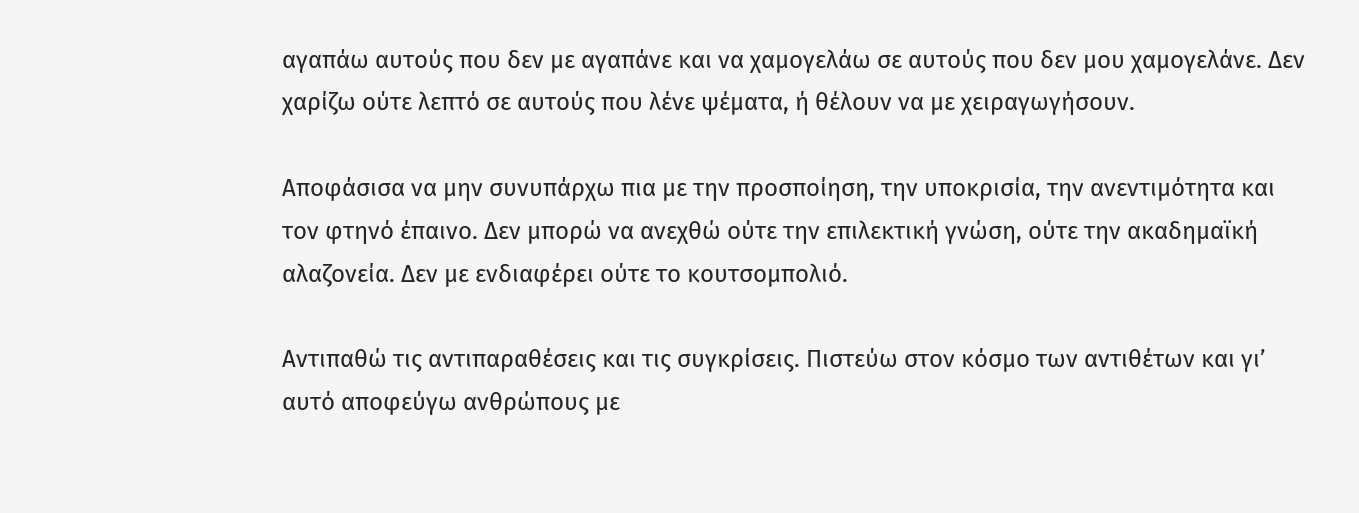αγαπάω αυτούς που δεν με αγαπάνε και να χαμογελάω σε αυτούς που δεν μου χαμογελάνε. Δεν χαρίζω ούτε λεπτό σε αυτούς που λένε ψέματα, ή θέλουν να με χειραγωγήσουν.

Αποφάσισα να μην συνυπάρχω πια με την προσποίηση, την υποκρισία, την ανεντιμότητα και τον φτηνό έπαινο. Δεν μπορώ να ανεχθώ ούτε την επιλεκτική γνώση, ούτε την ακαδημαϊκή αλαζονεία. Δεν με ενδιαφέρει ούτε το κουτσομπολιό.

Αντιπαθώ τις αντιπαραθέσεις και τις συγκρίσεις. Πιστεύω στον κόσμο των αντιθέτων και γι’ αυτό αποφεύγω ανθρώπους με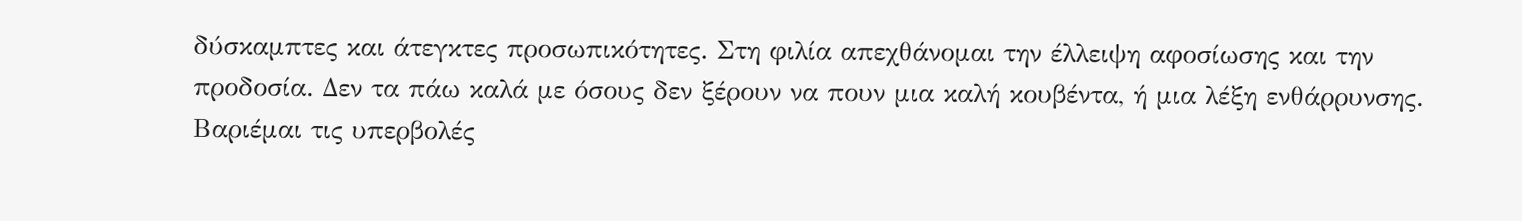δύσκαμπτες και άτεγκτες προσωπικότητες. Στη φιλία απεχθάνομαι την έλλειψη αφοσίωσης και την προδοσία. Δεν τα πάω καλά με όσους δεν ξέρουν να πουν μια καλή κουβέντα, ή μια λέξη ενθάρρυνσης. Βαριέμαι τις υπερβολές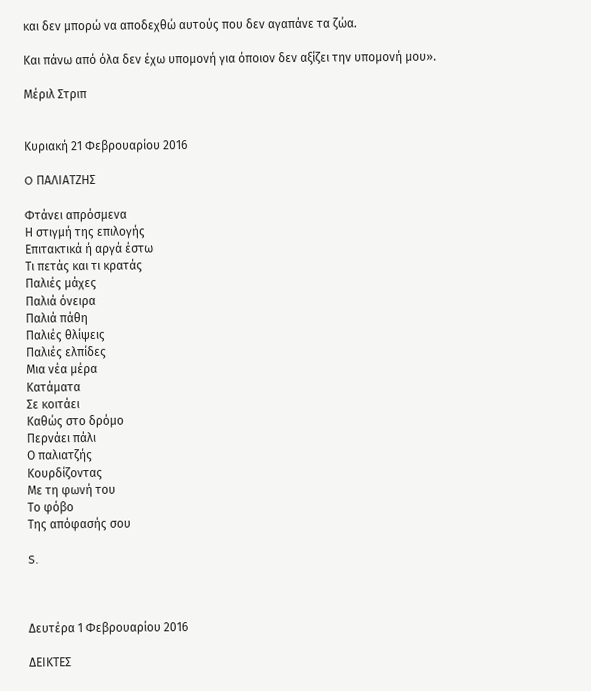και δεν μπορώ να αποδεχθώ αυτούς που δεν αγαπάνε τα ζώα.

Και πάνω από όλα δεν έχω υπομονή για όποιον δεν αξίζει την υπομονή μου».

Μέριλ Στριπ


Κυριακή 21 Φεβρουαρίου 2016

O ΠΑΛΙΑΤΖΗΣ

Φτάνει απρόσμενα
Η στιγμή της επιλογής
Επιτακτικά ή αργά έστω
Τι πετάς και τι κρατάς
Παλιές μάχες
Παλιά όνειρα
Παλιά πάθη
Παλιές θλίψεις
Παλιές ελπίδες
Μια νέα μέρα
Κατάματα
Σε κοιτάει
Καθώς στο δρόμο
Περνάει πάλι
Ο παλιατζής
Κουρδίζοντας
Με τη φωνή του
Το φόβο
Της απόφασής σου

S.



Δευτέρα 1 Φεβρουαρίου 2016

ΔΕΙΚΤΕΣ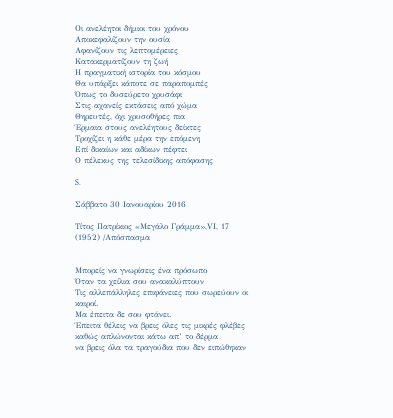Οι ανελέητοι δήμιοι του χρόνου
Αποκεφαλίζουν την ουσία
Αφανίζουν τις λεπτομέρειες
Κατακερματίζουν τη ζωή
Η πραγματική ιστορία του κόσμου
Θα υπάρξει κάποτε σε παραπομπές
Όπως το δυσεύρετο χρυσάφι
Στις αχανείς εκτάσεις από χώμα
Θηρευτές, όχι χρυσοθήρες πια
Έρμαια στους ανελέητους δείκτες
Τροχίζει η κάθε μέρα την επόμενη
Επί δικαίων και αδίκων πέφτει
Ο πέλεκυς της τελεσίδικης απόφασης

S.

Σάββατο 30 Ιανουαρίου 2016

Τίτος Πατρίκιος «Μεγάλο Γράμμα»,VΙ, 17 (1952) /Απόσπασμα


Μπορείς να γνωρίσεις ένα πρόσωπο
Όταν τα χείλια σου ανακαλύπτουν
Τις αλλεπάλληλες επιφάνειες που σωρεύουν οι καιροί.
Μα έπειτα δε σου φτάνει.
Έπειτα θέλεις να βρεις όλες τις μικρές φλέβες
καθώς απλώνονται κάτω απ’ το δέρμα
να βρεις όλα τα τραγούδια που δεν ειπώθηκαν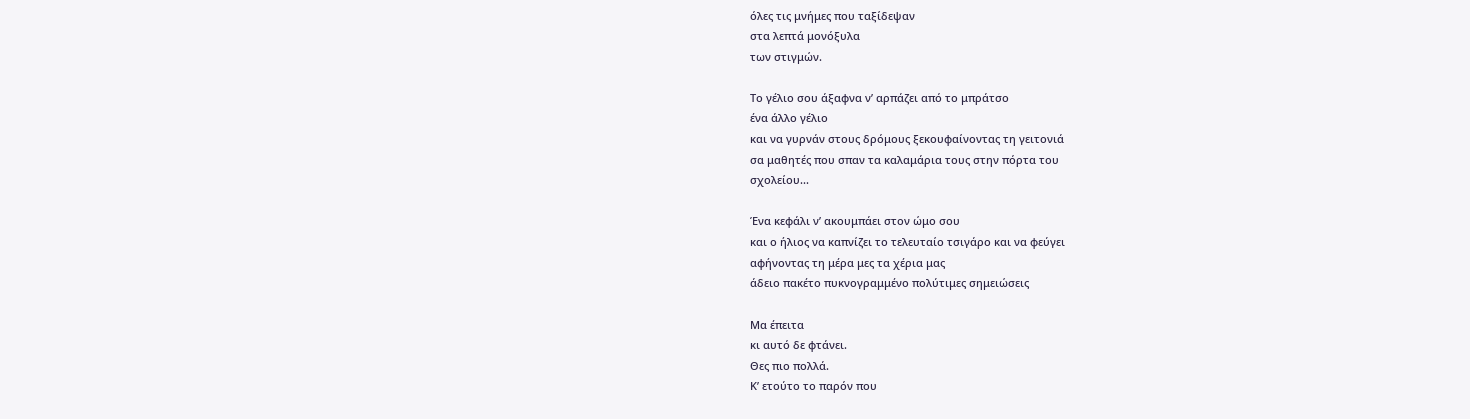όλες τις μνήμες που ταξίδεψαν
στα λεπτά μονόξυλα
των στιγμών.

Το γέλιο σου άξαφνα ν’ αρπάζει από το μπράτσο
ένα άλλο γέλιο
και να γυρνάν στους δρόμους ξεκουφαίνοντας τη γειτονιά
σα μαθητές που σπαν τα καλαμάρια τους στην πόρτα του
σχολείου...

Ένα κεφάλι ν’ ακουμπάει στον ώμο σου
και ο ήλιος να καπνίζει το τελευταίο τσιγάρο και να φεύγει
αφήνοντας τη μέρα μες τα χέρια μας
άδειο πακέτο πυκνογραμμένο πολύτιμες σημειώσεις

Μα έπειτα
κι αυτό δε φτάνει.
Θες πιο πολλά.
Κ’ ετούτο το παρόν που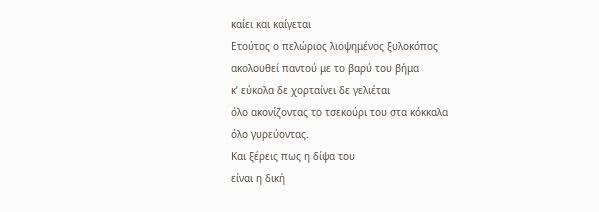καίει και καίγεται
Ετούτος ο πελώριος λιοψημένος ξυλοκόπος
ακολουθεί παντού με το βαρύ του βήμα
κ’ εύκολα δε χορταίνει δε γελιέται
όλο ακονίζοντας το τσεκούρι του στα κόκκαλα
όλο γυρεύοντας.
Και ξέρεις πως η δίψα του
είναι η δική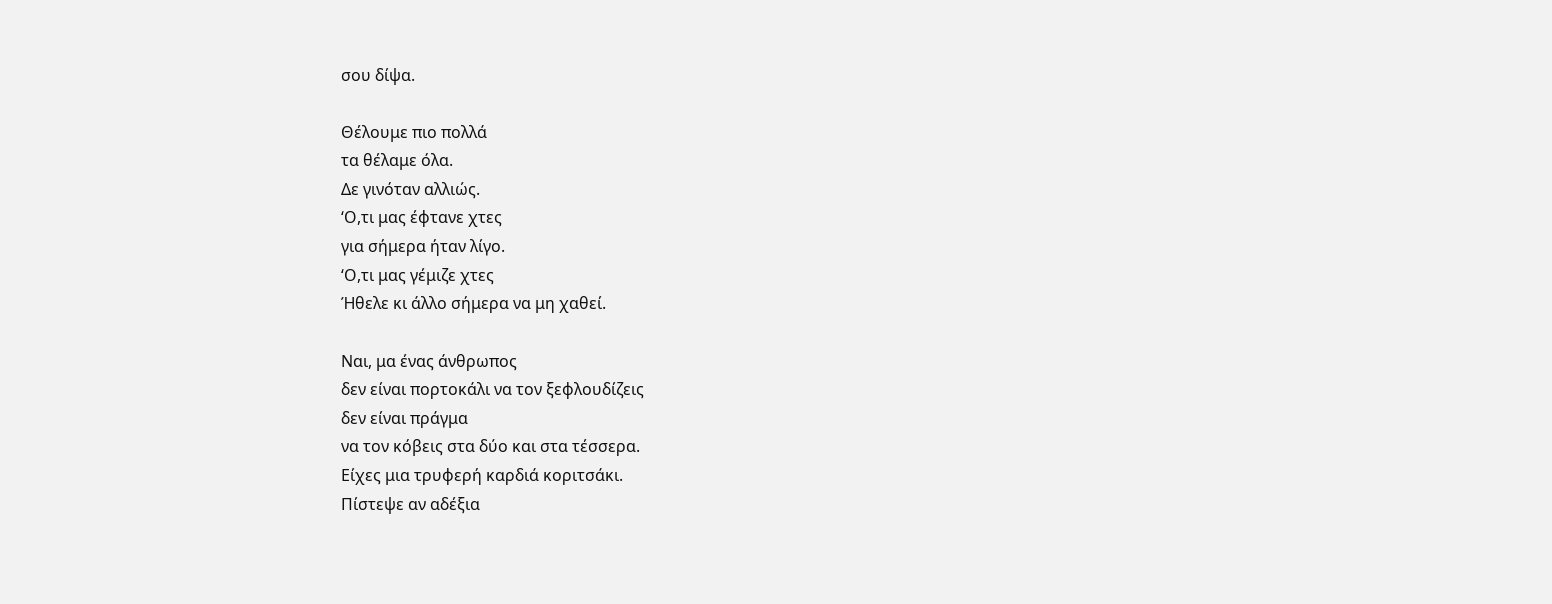σου δίψα.

Θέλουμε πιο πολλά
τα θέλαμε όλα.
Δε γινόταν αλλιώς.
‘Ο,τι μας έφτανε χτες
για σήμερα ήταν λίγο.
‘Ο,τι μας γέμιζε χτες
Ήθελε κι άλλο σήμερα να μη χαθεί.

Ναι, μα ένας άνθρωπος
δεν είναι πορτοκάλι να τον ξεφλουδίζεις
δεν είναι πράγμα
να τον κόβεις στα δύο και στα τέσσερα.
Είχες μια τρυφερή καρδιά κοριτσάκι.
Πίστεψε αν αδέξια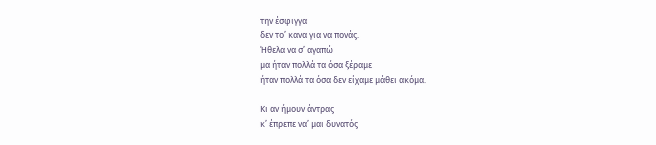την έσφιγγα
δεν το’ κανα για να πονάς.
Ήθελα να σ’ αγαπώ
μα ήταν πολλά τα όσα ξέραμε
ήταν πολλά τα όσα δεν είχαμε μάθει ακόμα.

Κι αν ήμουν άντρας
κ’ έπρεπε να’ μαι δυνατός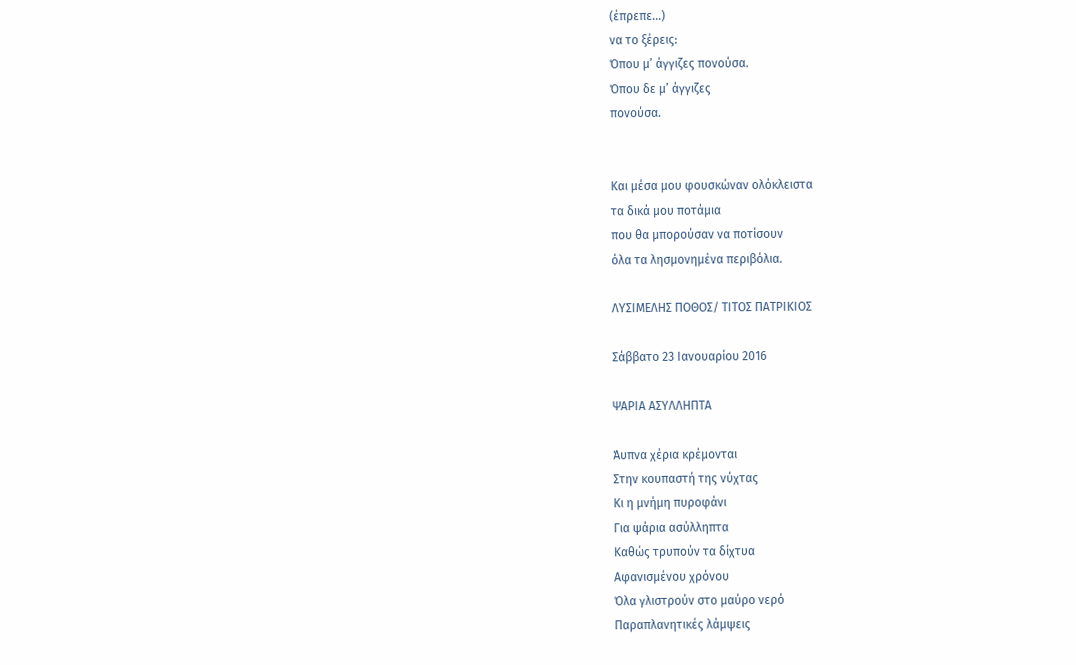(έπρεπε...)
να το ξέρεις:
Όπου μ’ άγγιζες πονούσα.
Όπου δε μ’ άγγιζες
πονούσα.


Και μέσα μου φουσκώναν ολόκλειστα
τα δικά μου ποτάμια
που θα μπορούσαν να ποτίσουν
όλα τα λησμονημένα περιβόλια.

ΛΥΣΙΜΕΛΗΣ ΠΟΘΟΣ/ ΤΙΤΟΣ ΠΑΤΡΙΚΙΟΣ

Σάββατο 23 Ιανουαρίου 2016

ΨΑΡΙΑ ΑΣΥΛΛΗΠΤΑ

Άυπνα χέρια κρέμονται
Στην κουπαστή της νύχτας
Κι η μνήμη πυροφάνι
Για ψάρια ασύλληπτα
Καθώς τρυπούν τα δίχτυα
Αφανισμένου χρόνου
Όλα γλιστρούν στο μαύρο νερό
Παραπλανητικές λάμψεις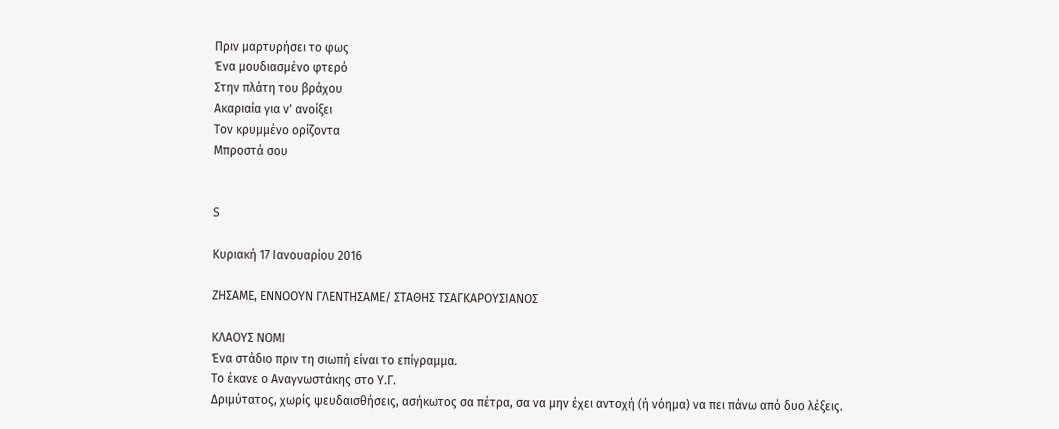Πριν μαρτυρήσει το φως
Ένα μουδιασμένο φτερό
Στην πλάτη του βράχου
Ακαριαία για ν' ανοίξει
Τον κρυμμένο ορίζοντα
Μπροστά σου


S

Κυριακή 17 Ιανουαρίου 2016

ΖΗΣΑΜΕ, ΕΝΝΟΟΥΝ ΓΛΕΝΤΗΣΑΜΕ/ ΣΤΑΘΗΣ ΤΣΑΓΚΑΡΟΥΣΙΑΝΟΣ

ΚΛΑΟΥΣ ΝΟΜΙ
Ένα στάδιο πριν τη σιωπή είναι το επίγραμμα.
Το έκανε ο Αναγνωστάκης στο Υ.Γ.
Δριμύτατος, χωρίς ψευδαισθήσεις, ασήκωτος σα πέτρα, σα να μην έχει αντοχή (ή νόημα) να πει πάνω από δυο λέξεις.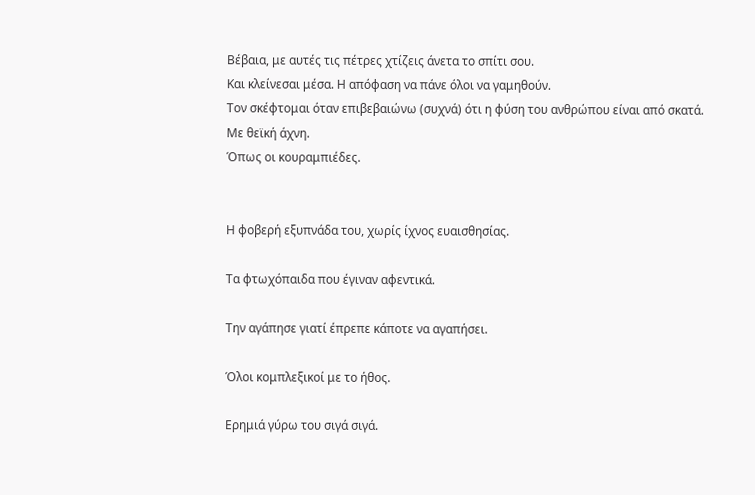Βέβαια, με αυτές τις πέτρες χτίζεις άνετα το σπίτι σου.
Και κλείνεσαι μέσα. Η απόφαση να πάνε όλοι να γαμηθούν.
Τον σκέφτομαι όταν επιβεβαιώνω (συχνά) ότι η φύση του ανθρώπου είναι από σκατά.
Με θεϊκή άχνη.
Όπως οι κουραμπιέδες.


Η φοβερή εξυπνάδα του, χωρίς ίχνος ευαισθησίας.

Τα φτωχόπαιδα που έγιναν αφεντικά.

Την αγάπησε γιατί έπρεπε κάποτε να αγαπήσει.

Όλοι κομπλεξικοί με το ήθος.

Ερημιά γύρω του σιγά σιγά.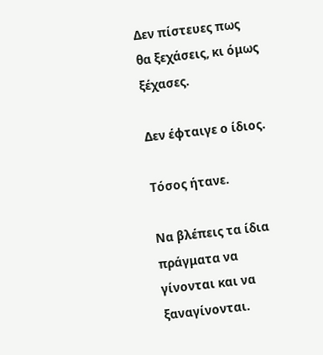Δεν πίστευες πως θα ξεχάσεις, κι όμως ξέχασες.

Δεν έφταιγε ο ίδιος.

Τόσος ήτανε.

Να βλέπεις τα ίδια πράγματα να γίνονται και να ξαναγίνονται.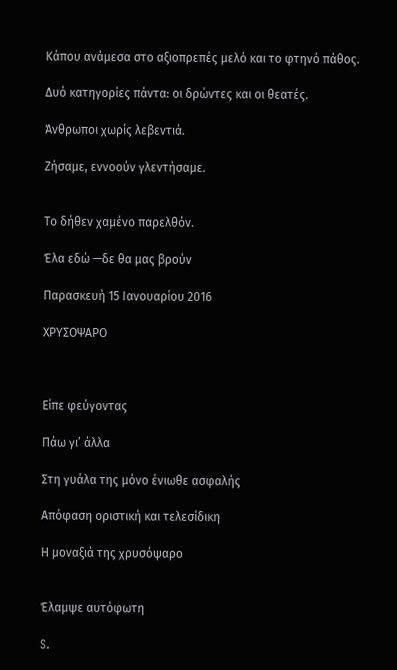Κάπου ανάμεσα στο αξιοπρεπές μελό και το φτηνό πάθος.

Δυό κατηγορίες πάντα: οι δρώντες και οι θεατές.

Άνθρωποι χωρίς λεβεντιά.

Ζήσαμε, εννοούν γλεντήσαμε.


Το δήθεν χαμένο παρελθόν.

Έλα εδώ —δε θα μας βρούν

Παρασκευή 15 Ιανουαρίου 2016

ΧΡΥΣΟΨΑΡΟ



Eίπε φεύγοντας

Πάω γι’ άλλα

Στη γυάλα της μόνο ένιωθε ασφαλής

Απόφαση οριστική και τελεσίδικη

Η μοναξιά της χρυσόψαρο


Έλαμψε αυτόφωτη

S.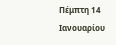Πέμπτη 14 Ιανουαρίου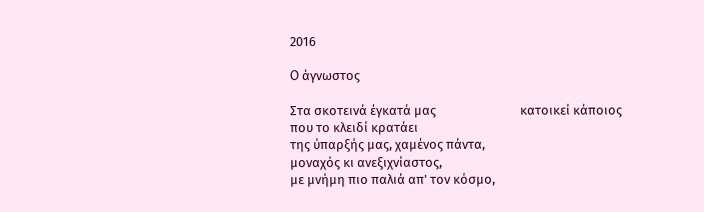2016

O άγνωστος

Στα σκοτεινά έγκατά μας                            κατοικεί κάποιος που το κλειδί κρατάει
της ύπαρξής μας, χαμένος πάντα,
μοναχός κι ανεξιχνίαστος,
με μνήμη πιο παλιά απ' τον κόσμο,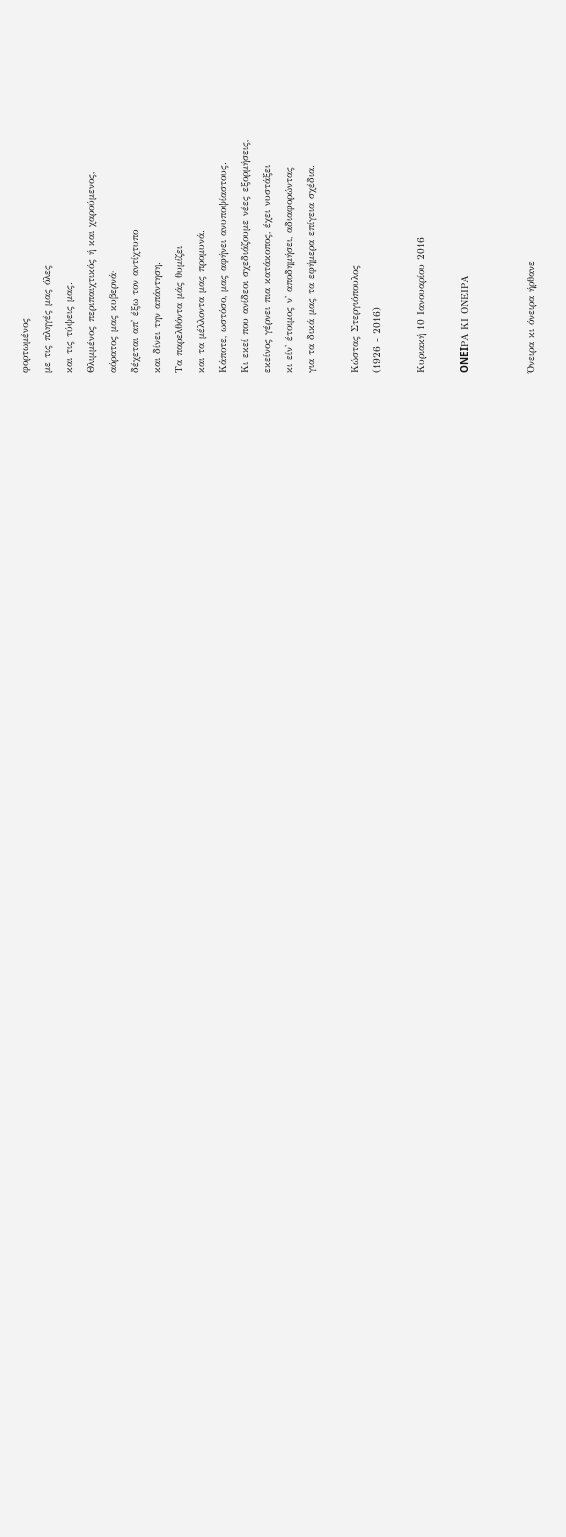φορτωμένος
με τις πληγές μας όλες
και τις τύψεις μας.
Θλιμμένος περιπαιχτικός ή και χαρούμενος,
αόρατος μας κυβερνά·
δέχεται απ' έξω τον αντίχτυπο
και δίνει την απάντηση.
Τα παρελθόντα μάς θυμίζει
και τα μέλλοντα μας προμυνά.
Κάποτε, ωστόσο, μας αφήνει ανυποψίαστους.
Κι εκεί που ανίδεοι σχεδιάζουμε νέες εξορμήσεις,
εκείνος γέρνει πια κατάκοπος, έχει νυστάξει
κι είν' έτοιμος ν' αποδημήσει, αδιαφορώντας
για τα δικά μας τα εφήμερα επίγεια σχέδια.

Κώστας Στεργιόπουλος
(1926 - 2016)

Κυριακή 10 Ιανουαρίου 2016

ONEIΡΑ ΚΙ ΟΝΕΙΡΑ


Όνειρα κι όνειρα ήρθανε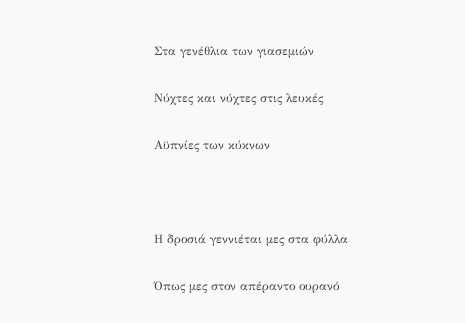Στα γενέθλια των γιασεμιών

Νύχτες και νύχτες στις λευκές

Αϋπνίες των κύκνων



Η δροσιά γεννιέται μες στα φύλλα

Όπως μες στον απέραντο ουρανό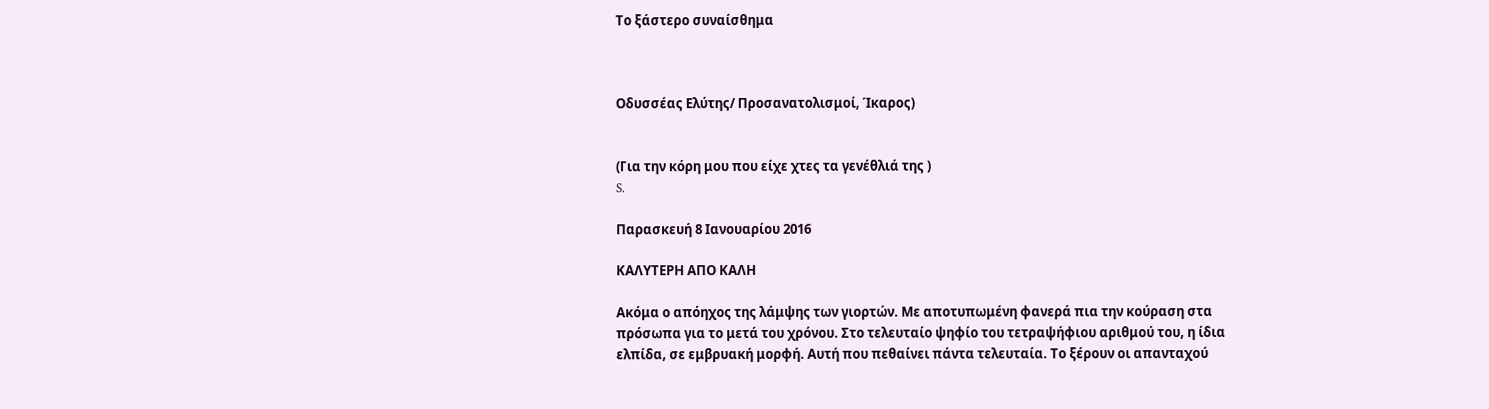Το ξάστερο συναίσθημα



Οδυσσέας Ελύτης/ Προσανατολισμοί, Ίκαρος)


(Για την κόρη μου που είχε χτες τα γενέθλιά της )
S.

Παρασκευή 8 Ιανουαρίου 2016

ΚΑΛΥΤΕΡΗ ΑΠΟ ΚΑΛΗ

Ακόμα ο απόηχος της λάμψης των γιορτών. Με αποτυπωμένη φανερά πια την κούραση στα πρόσωπα για το μετά του χρόνου. Στο τελευταίο ψηφίο του τετραψήφιου αριθμού του, η ίδια ελπίδα, σε εμβρυακή μορφή. Αυτή που πεθαίνει πάντα τελευταία. Το ξέρουν οι απανταχού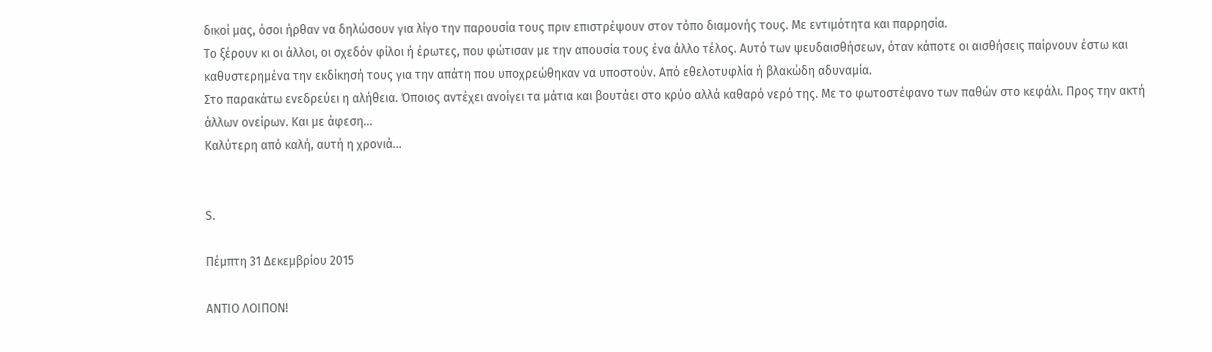δικοί μας, όσοι ήρθαν να δηλώσουν για λίγο την παρουσία τους πριν επιστρέψουν στον τόπο διαμονής τους. Με εντιμότητα και παρρησία.
Το ξέρουν κι οι άλλοι, οι σχεδόν φίλοι ή έρωτες, που φώτισαν με την απουσία τους ένα άλλο τέλος. Αυτό των ψευδαισθήσεων, όταν κάποτε οι αισθήσεις παίρνουν έστω και καθυστερημένα την εκδίκησή τους για την απάτη που υποχρεώθηκαν να υποστούν. Από εθελοτυφλία ή βλακώδη αδυναμία.
Στο παρακάτω ενεδρεύει η αλήθεια. Όποιος αντέχει ανοίγει τα μάτια και βουτάει στο κρύο αλλά καθαρό νερό της. Με το φωτοστέφανο των παθών στο κεφάλι. Προς την ακτή άλλων ονείρων. Και με άφεση…
Καλύτερη από καλή, αυτή η χρονιά…


S.

Πέμπτη 31 Δεκεμβρίου 2015

ΑΝΤΙΟ ΛΟΙΠΟΝ!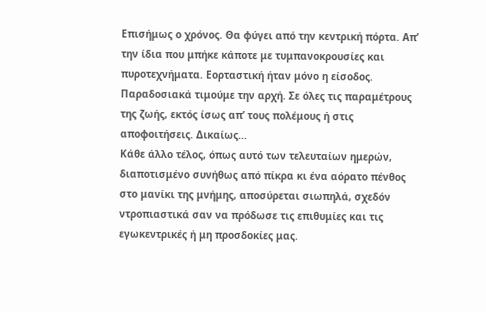Επισήμως ο χρόνος. Θα φύγει από την κεντρική πόρτα. Απ’ την ίδια που μπήκε κάποτε με τυμπανοκρουσίες και πυροτεχνήματα. Εορταστική ήταν μόνο η είσοδος. Παραδοσιακά τιμούμε την αρχή. Σε όλες τις παραμέτρους της ζωής, εκτός ίσως απ’ τους πολέμους ή στις  αποφοιτήσεις. Δικαίως…
Κάθε άλλο τέλος, όπως αυτό των τελευταίων ημερών, διαποτισμένο συνήθως από πίκρα κι ένα αόρατο πένθος στο μανίκι της μνήμης, αποσύρεται σιωπηλά, σχεδόν ντροπιαστικά σαν να πρόδωσε τις επιθυμίες και τις εγωκεντρικές ή μη προσδοκίες μας.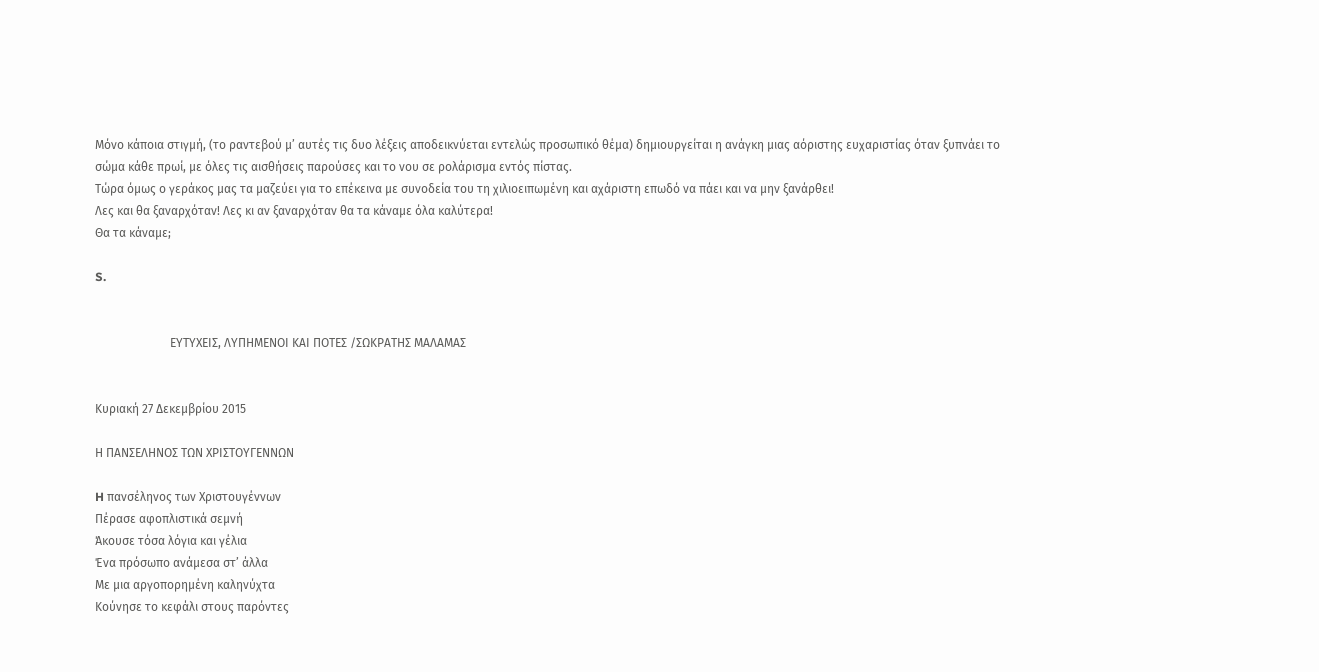Μόνο κάποια στιγμή, (το ραντεβού μ’ αυτές τις δυο λέξεις αποδεικνύεται εντελώς προσωπικό θέμα) δημιουργείται η ανάγκη μιας αόριστης ευχαριστίας όταν ξυπνάει το σώμα κάθε πρωί, με όλες τις αισθήσεις παρούσες και το νου σε ρολάρισμα εντός πίστας.
Τώρα όμως ο γεράκος μας τα μαζεύει για το επέκεινα με συνοδεία του τη χιλιοειπωμένη και αχάριστη επωδό να πάει και να μην ξανάρθει!
Λες και θα ξαναρχόταν! Λες κι αν ξαναρχόταν θα τα κάναμε όλα καλύτερα!
Θα τα κάναμε;

S.


                         ΕΥΤΥΧΕΙΣ, ΛΥΠΗΜΕΝΟΙ ΚΑΙ ΠΟΤΕΣ /ΣΩΚΡΑΤΗΣ ΜΑΛΑΜΑΣ


Κυριακή 27 Δεκεμβρίου 2015

Η ΠΑΝΣΕΛΗΝΟΣ ΤΩΝ ΧΡΙΣΤΟΥΓΕΝΝΩΝ

H πανσέληνος των Χριστουγέννων
Πέρασε αφοπλιστικά σεμνή
Άκουσε τόσα λόγια και γέλια
Ένα πρόσωπο ανάμεσα στ’ άλλα
Με μια αργοπορημένη καληνύχτα
Κούνησε το κεφάλι στους παρόντες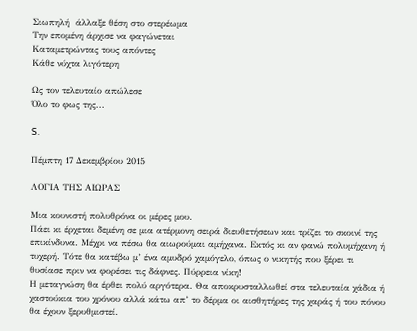Σιωπηλή  άλλαξε θέση στο στερέωμα
Την επομένη άρχισε να φαγώνεται
Καταμετρώντας τους απόντες
Κάθε νύχτα λιγότερη

Ως τον τελευταίο απώλεσε
Όλο το φως της...

S.

Πέμπτη 17 Δεκεμβρίου 2015

ΛΟΓΙΑ ΤΗΣ ΑΙΩΡΑΣ

Μια κουνιστή πολυθρόνα οι μέρες μου.
Πάει κι έρχεται δεμένη σε μια ατέρμονη σειρά διευθετήσεων και τρίζει το σκοινί της επικίνδυνα. Μέχρι να πέσω θα αιωρούμαι αμήχανα. Εκτός κι αν φανώ πολυμήχανη ή τυχερή. Τότε θα κατέβω μ’ ένα αμυδρό χαμόγελο, όπως ο νικητής που ξέρει τι θυσίασε πριν να φορέσει τις δάφνες. Πύρρεια νίκη!
Η μεταγνώση θα έρθει πολύ αργότερα. Θα αποκρυσταλλωθεί στα τελευταία χάδια ή χαστούκια του χρόνου αλλά κάτω απ’ το δέρμα οι αισθητήρες της χαράς ή του πόνου θα έχουν ξερυθμιστεί.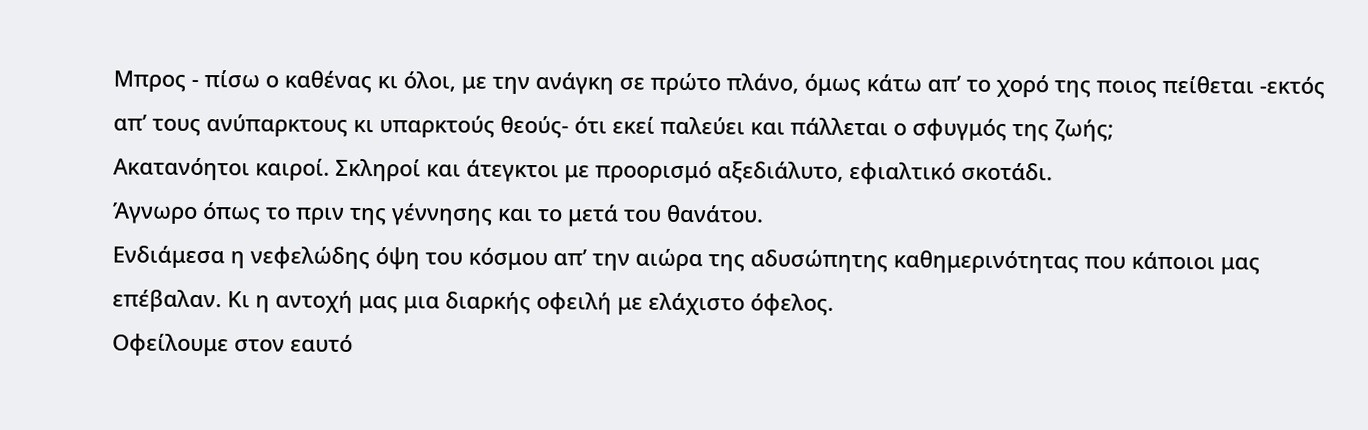Μπρος - πίσω ο καθένας κι όλοι, με την ανάγκη σε πρώτο πλάνο, όμως κάτω απ’ το χορό της ποιος πείθεται -εκτός απ’ τους ανύπαρκτους κι υπαρκτούς θεούς- ότι εκεί παλεύει και πάλλεται ο σφυγμός της ζωής;
Ακατανόητοι καιροί. Σκληροί και άτεγκτοι με προορισμό αξεδιάλυτο, εφιαλτικό σκοτάδι.
Άγνωρο όπως το πριν της γέννησης και το μετά του θανάτου.
Ενδιάμεσα η νεφελώδης όψη του κόσμου απ’ την αιώρα της αδυσώπητης καθημερινότητας που κάποιοι μας επέβαλαν. Κι η αντοχή μας μια διαρκής οφειλή με ελάχιστο όφελος.
Οφείλουμε στον εαυτό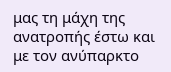μας τη μάχη της ανατροπής έστω και με τον ανύπαρκτο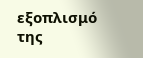εξοπλισμό της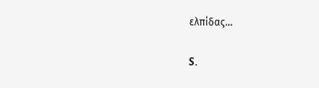ελπίδας…

S.